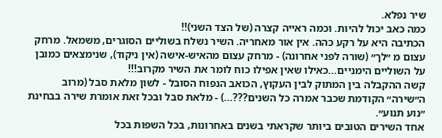שיר נפלא.
כמה כאב יכול להיות. וכמה ראייה קצרה (של הצד השני)!!
הכתיבה היא על רקע כהה. אין אור מאחריה. השיר נשלח בשוליים הסוגרים, משמאל. מרחק עצום מ ״לך״ (שורה לפני אחרונה) - מרחק עצום מהאיש-אישה (אין ניקוד), שנימצאים כמובן על השוליים הימניים...כאילו שאין אפילו כוח לומר את השיר מקרוב!!!
קשה ההקבלה בין המתוק לבין העקוץ, הכואב הנפוח הסובל - לשון מלאת סבל (מרוב ה״שירה״ הקודמת שכבר אמרה כל השנים???...) - מלאת סבל ובכל זאת אומרת שירה בבחינת ״נוע תנוע״.
אחד השירים הטובים ביותר שקראתי בשנים באחרונות, בכל השפות בכל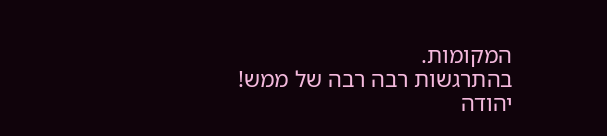המקומות.
בהתרגשות רבה רבה של ממש!
יהודה